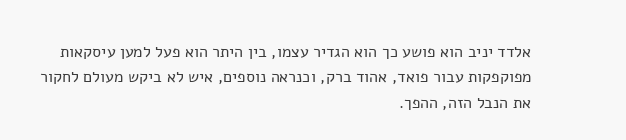אלדד יניב הוא פושע כך הוא הגדיר עצמו, בין היתר הוא פעל למען עיסקאות מפוקפקות עבור פואד, אהוד ברק, וכנראה נוספים, איש לא ביקש מעולם לחקור את הנבל הזה, ההפך.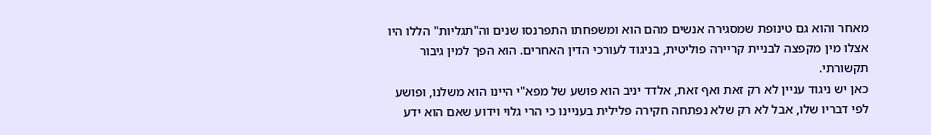מאחר והוא גם טינופת שמסגירה אנשים מהם הוא ומשפחתו התפרנסו שנים וה"תגליות" הללו היו אצלו מין מקפצה לבניית קריירה פוליטית, בניגוד לעורכי הדין האחרים. הוא הפך למין גיבור תקשורתי.
כאן יש ניגוד עניין לא רק זאת ואף זאת, אלדד יניב הוא פושע של מפא"י היינו הוא משלנו, ופושע לפי דבריו שלו, אבל לא רק שלא נפתחה חקירה פלילית בעניינו כי הרי גלוי וידוע שאם הוא ידע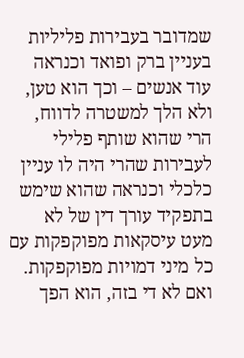שמדובר בעבירות פליליות בעניין ברק ופואד וכנראה עוד אנשים – וכך הוא טען, ולא הלך למשטרה לדווח, הרי שהוא שותף פלילי לעבירות שהרי היה לו עניין כלכלי וכנראה שהוא שימש בתפקיד עורך דין של לא מעט עיסקאות מפוקפקות עם כל מיני דמויות מפוקפקות.
ואם לא די בזה, הוא הפך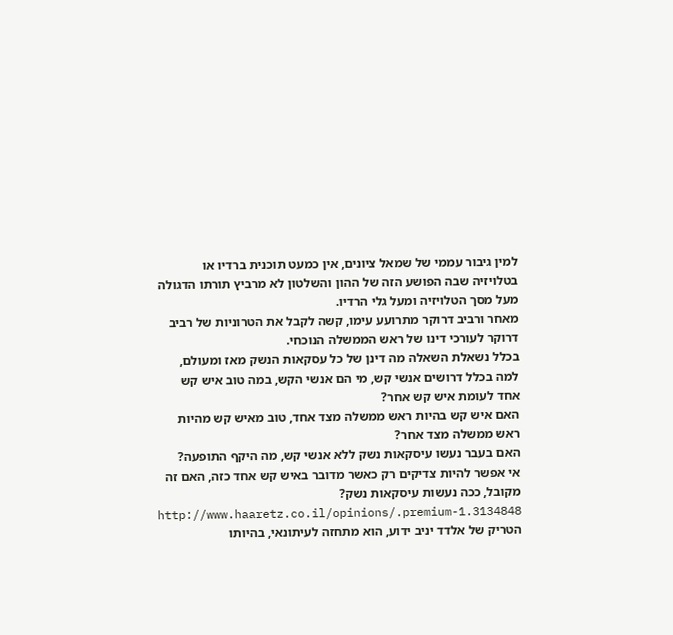למין גיבור עממי של שמאל ציונים, אין כמעט תוכנית ברדיו או בטלויזיה שבה הפושע הזה של ההון והשלטון לא מרביץ תורתו הדגולה מעל מסך הטלויזיה ומעל גלי הרדיו.
מאחר ורביב דרוקר מתרועע עימו, קשה לקבל את הטרוניות של רביב דרוקר לעורכי דינו של ראש הממשלה הנוכחי.
בכלל נשאלת השאלה מה דינן של כל עסקאות הנשק מאז ומעולם, למה בכלל דרושים אנשי קש, מי הם אנשי הקש, במה טוב איש קש אחד לעומת איש קש אחר?
האם איש קש בהיות ראש ממשלה מצד אחד, טוב מאיש קש מהיות ראש ממשלה מצד אחר?
האם בעבר נעשו עיסקאות נשק ללא אנשי קש, מה היקף התופעה?
אי אפשר להיות צדיקים רק כאשר מדובר באיש קש אחד כזה, האם זה מקובל, ככה נעשות עיסקאות נשק?
http://www.haaretz.co.il/opinions/.premium-1.3134848
הטריק של אלדד יניב ידוע, הוא מתחזה לעיתונאי, בהיותו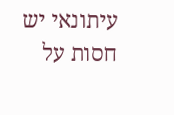עיתונאי יש חסות על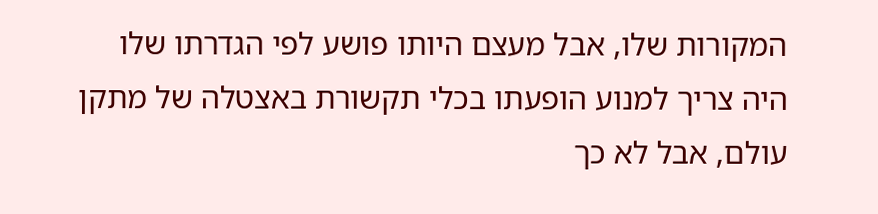המקורות שלו, אבל מעצם היותו פושע לפי הגדרתו שלו היה צריך למנוע הופעתו בכלי תקשורת באצטלה של מתקן עולם, אבל לא כך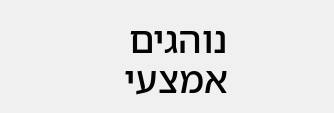נוהגים אמצעי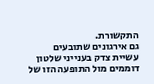התקשורת.
גם אירגונים שתובעים עשיית צדק בענייני שלטון דוממים מול התופעה הזו של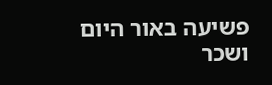פשיעה באור היום ושכר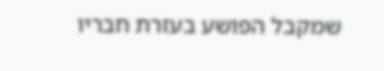שמקבל הפושע בעזרת חבריו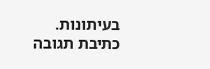בעיתונות.
כתיבת תגובה